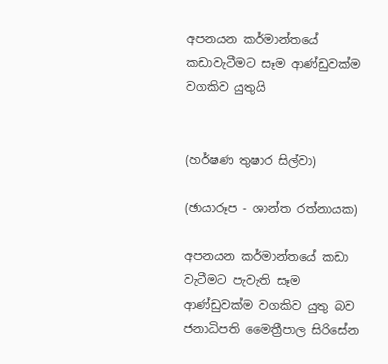අපනයන කර්මාන්තයේ කඩාවැටීමට සෑම ආණ්ඩුවක්ම වගකිව යුතුයි


(හර්ෂණ තුෂාර සිල්වා)

(ඡායාරූප - ශාන්ත රත්නායක)

අපනයන කර්මාන්තයේ කඩා වැටීමට පැවැති සෑම ආණ්ඩුවක්ම වගකිව යුතු බව ජනාධිපති මෛත්‍රීපාල සිරිසේන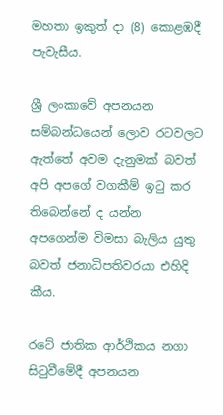මහතා ඉකුත් දා (8) කොළඹදී පැවැසීය.

ශ්‍රී ලංකාවේ අපනයන සම්බන්ධයෙන් ලොව රටවලට ඇත්තේ අවම දැනුමක් බවත් අපි අපගේ වගකීම් ඉටු කර තිබෙන්නේ ද යන්න අපගෙන්ම විමසා බැලිය යුතු බවත් ජනාධිපතිවරයා එහිදි කීය.

රටේ ජාතික ආර්ථිකය නගා සිටුවීමේදී අපනයන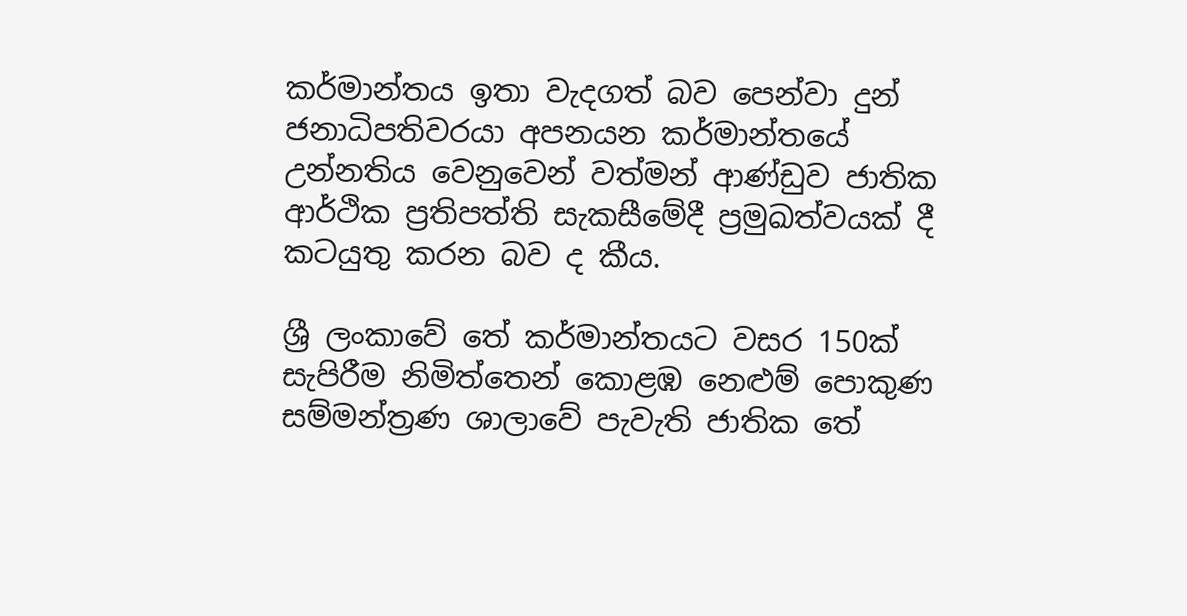කර්මාන්තය ඉතා වැදගත් බව පෙන්වා දුන් ජනාධිපතිවරයා අපනයන කර්මාන්තයේ උන්නතිය වෙනුවෙන් වත්මන් ආණ්ඩුව ජාතික ආර්ථික ප්‍රතිපත්ති සැකසීමේදී ප්‍රමුඛත්වයක් දී කටයුතු කරන බව ද කීය.

ශ්‍රී ලංකාවේ තේ කර්මාන්තයට වසර 150ක් සැපිරීම නිමිත්තෙන් කොළඹ නෙළුම් පොකුණ සම්මන්ත්‍රණ ශාලාවේ පැවැති ජාතික තේ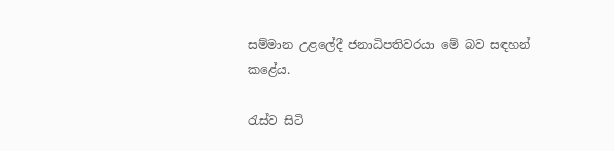සම්මාන උළලේදී ජනාධිපතිවරයා මේ බව සඳහන් කළේය.

රැස්ව සිටි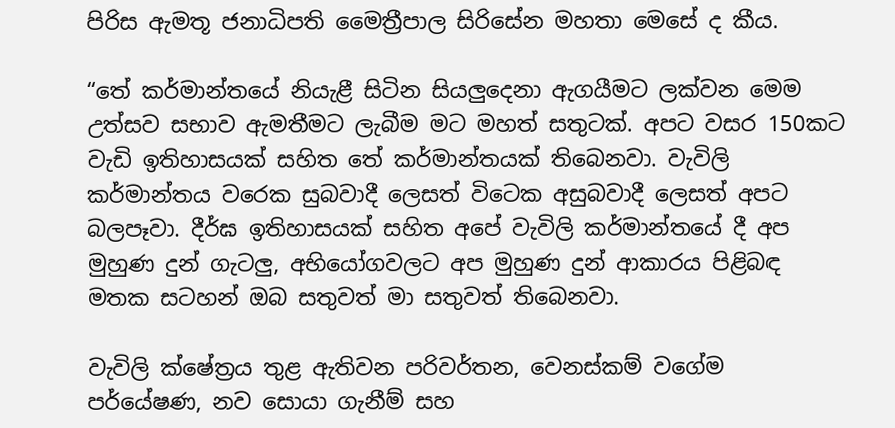පිරිස ඇමතූ ජනාධිපති මෛත්‍රීපාල සිරිසේන මහතා මෙසේ ද කීය.

“තේ කර්මාන්තයේ නියැළී සිටින සියලුදෙනා ඇගයීමට ලක්වන මෙම උත්සව සභාව ඇමතීමට ලැබීම මට මහත් සතුටක්. අපට වසර 150කට වැඩි ඉතිහාසයක් සහිත තේ කර්මාන්තයක් තිබෙනවා. වැවිලි කර්මාන්තය වරෙක සුබවාදී ලෙසත් විටෙක අසුබවාදී ලෙසත් අපට බලපෑවා. දීර්ඝ ඉතිහාසයක් සහිත අපේ වැවිලි කර්මාන්තයේ දී අප මුහුණ දුන් ගැටලු, අභියෝගවලට අප මුහුණ දුන් ආකාරය පිළිබඳ මතක සටහන් ඔබ සතුවත් මා සතුවත් තිබෙනවා.

වැවිලි ක්ෂේත්‍රය තුළ ඇතිවන පරිවර්තන, වෙනස්කම් වගේම පර්යේෂණ, නව සොයා ගැනීම් සහ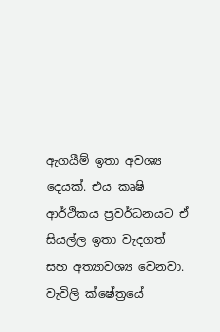ඇගයීම් ඉතා අවශ්‍ය දෙයක්. එය කෘෂි ආර්ථිකය ප්‍රවර්ධනයට ඒ සියල්ල ඉතා වැදගත් සහ අත්‍යාවශ්‍ය වෙනවා. වැවිලි ක්ෂේත්‍රයේ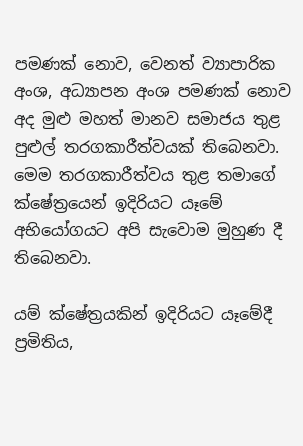පමණක් නොව, වෙනත් ව්‍යාපාරික අංශ, අධ්‍යාපන අංශ පමණක් නොව අද මුළු මහත් මානව සමාජය තුළ පුළුල් තරගකාරීත්වයක් තිබෙනවා. මෙම තරගකාරීත්වය තුළ තමාගේ ක්ෂේත්‍රයෙන් ඉදිරියට යෑමේ අභියෝගයට අපි සැවොම මුහුණ දී තිබෙනවා.

යම් ක්ෂේත්‍රයකින් ඉදිරියට යෑමේදී ප්‍රමිතිය,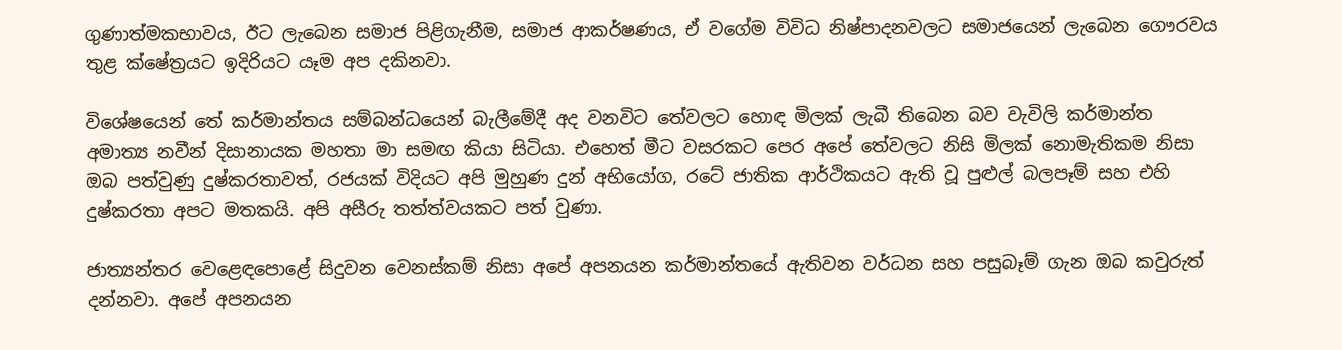ගුණාත්මකභාවය, ඊට ලැබෙන සමාජ පිළිගැනීම, සමාජ ආකර්ෂණය, ඒ වගේම විවිධ නිෂ්පාදනවලට සමාජයෙන් ලැබෙන ගෞරවය තුළ ක්ෂේත්‍රයට ඉදිරියට යෑම අප දකිනවා.

විශේෂයෙන් තේ කර්මාන්තය සම්බන්ධයෙන් බැලීමේදී අද වනවිට තේවලට හොඳ මිලක් ලැබී තිබෙන බව වැවිලි කර්මාන්ත අමාත්‍ය නවීන් දිසානායක මහතා මා සමඟ කියා සිටියා. එහෙත් මීට වසරකට පෙර අපේ තේවලට නිසි මිලක් නොමැතිකම නිසා ඔබ පත්වුණු දුෂ්කරතාවත්, රජයක් විදියට අපි මුහුණ දුන් අභියෝග, රටේ ජාතික ආර්ථිකයට ඇති වූ පුළුල් බලපෑම් සහ එහි දුෂ්කරතා අපට මතකයි. අපි අසීරු තත්ත්වයකට පත් වුණා.

ජාත්‍යන්තර වෙළෙඳපොළේ සිදුවන වෙනස්කම් නිසා අපේ අපනයන කර්මාන්තයේ ඇතිවන වර්ධන සහ පසුබෑම් ගැන ඔබ කවුරුත් දන්නවා. අපේ අපනයන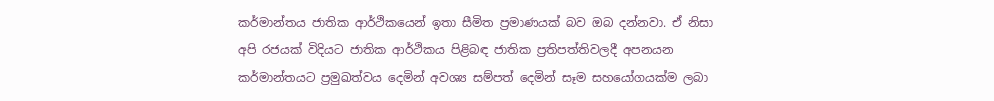කර්මාන්තය ජාතික ආර්ථිකයෙන් ඉතා සීමිත ප්‍රමාණයක් බව ඔබ දන්නවා. ඒ නිසා අපි රජයක් විදියට ජාතික ආර්ථිකය පිළිබඳ ජාතික ප්‍රතිපත්තිවලදී අපනයන කර්මාන්තයට ප්‍රමුඛත්වය දෙමින් අවශ්‍ය සම්පත් දෙමින් සෑම සහයෝගයක්ම ලබා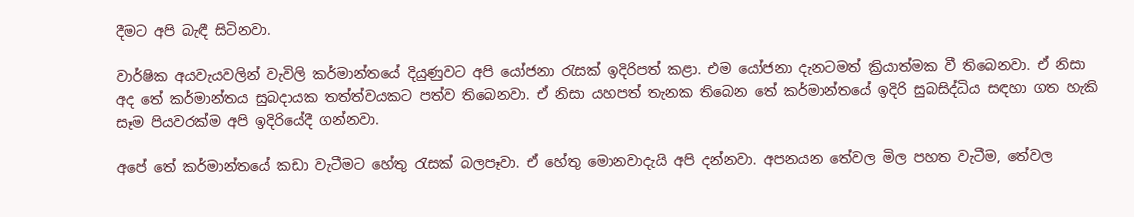දීමට අපි බැඳී සිටිනවා.

වාර්ෂික අයවැයවලින් වැවිලි කර්මාන්තයේ දියුණුවට අපි යෝජනා රැසක් ඉදිරිපත් කළා. එම යෝජනා දැනටමත් ක්‍රියාත්මක වී තිබෙනවා. ඒ නිසා අද තේ කර්මාන්තය සුබදායක තත්ත්වයකට පත්ව තිබෙනවා. ඒ නිසා යහපත් තැනක තිබෙන තේ කර්මාන්තයේ ඉදිරි සුබසිද්ධිය සඳහා ගත හැකි සෑම පියවරක්ම අපි ඉදිරියේදී ගන්නවා.

අපේ තේ කර්මාන්තයේ කඩා වැටීමට හේතු රැසක් බලපෑවා. ඒ හේතු මොනවාදැයි අපි දන්නවා. අපනයන තේවල මිල පහත වැටීම, තේවල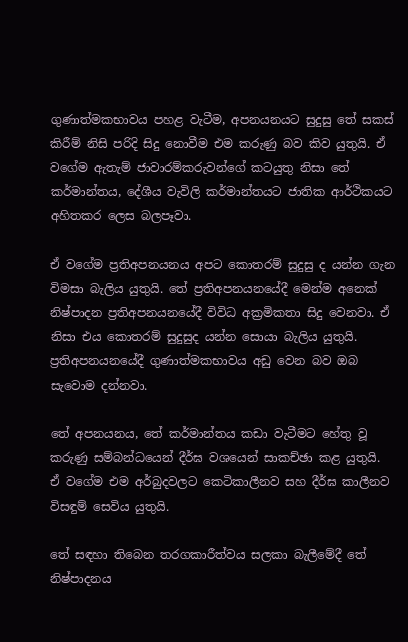ගුණාත්මකභාවය පහළ වැටීම, අපනයනයට සුදුසු තේ සකස් කිරීම් නිසි පරිදි සිදු නොවීම එම කරුණු බව කිව යුතුයි. ඒ වගේම ඇතැම් ජාවාරම්කරුවන්ගේ කටයුතු නිසා තේ කර්මාන්තය, දේශීය වැවිලි කර්මාන්තයට ජාතික ආර්ථිකයට අහිතකර ලෙස බලපෑවා.

ඒ වගේම ප්‍රතිඅපනයනය අපට කොතරම් සුදුසු ද යන්න ගැන විමසා බැලිය යුතුයි. තේ ප්‍රතිඅපනයනයේදී මෙන්ම අනෙක් නිෂ්පාදන ප්‍රතිඅපනයනයේදී විවිධ අක්‍රමිකතා සිදු වෙනවා. ඒ නිසා එය කොතරම් සුදුසුද යන්න සොයා බැලිය යුතුයි. ප්‍රතිඅපනයනයේදී ගුණාත්මකභාවය අඩු වෙන බව ඔබ සැවොම දන්නවා.

තේ අපනයනය, තේ කර්මාන්තය කඩා වැටීමට හේතු වූ කරුණු සම්බන්ධයෙන් දීර්ඝ වශයෙන් සාකච්ඡා කළ යුතුයි. ඒ වගේම එම අර්බුදවලට කෙටිකාලීනව සහ දීර්ඝ කාලීනව විසඳුම් සෙවිය යුතුයි.

තේ සඳහා තිබෙන තරගකාරීත්වය සලකා බැලීමේදී තේ නිෂ්පාදනය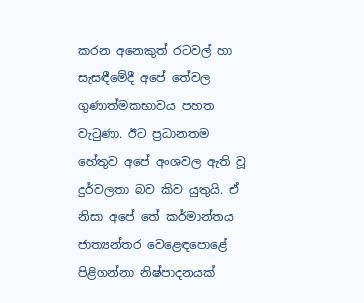කරන අනෙකුත් රටවල් හා සැසඳීමේදී අපේ තේවල ගුණාත්මකභාවය පහත වැටුණා. ඊට ප්‍රධානතම හේතුව අපේ අංශවල ඇති වූ දුර්වලතා බව කිව යුතුයි. ඒ නිසා අපේ තේ කර්මාන්තය ජාත්‍යන්තර වෙළෙඳපොළේ පිළිගන්නා නිෂ්පාදනයක්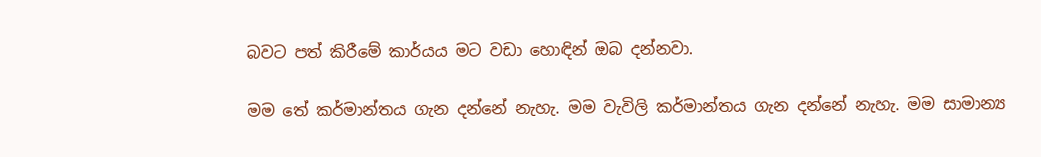බවට පත් කිරීමේ කාර්යය මට වඩා හොඳින් ඔබ දන්නවා.

මම තේ කර්මාන්තය ගැන දන්නේ නැහැ. මම වැවිලි කර්මාන්තය ගැන දන්නේ නැහැ. මම සාමාන්‍ය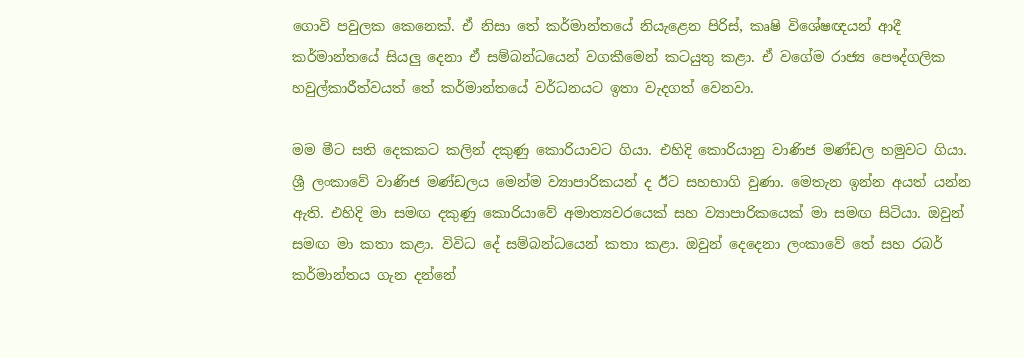ගොවි පවුලක කෙනෙක්. ඒ නිසා තේ කර්මාන්තයේ නියැළෙන පිරිස්, කෘෂි විශේෂඥයන් ආදී කර්මාන්තයේ සියලු දෙනා ඒ සම්බන්ධයෙන් වගකීමෙන් කටයුතු කළා. ඒ වගේම රාජ්‍ය පෞද්ගලික හවුල්කාරීත්වයත් තේ කර්මාන්තයේ වර්ධනයට ඉතා වැදගත් වෙනවා.

මම මීට සති දෙකකට කලින් දකුණු කොරියාවට ගියා. එහිදි කොරියානු වාණිජ මණ්ඩල හමුවට ගියා. ශ්‍රී ලංකාවේ වාණිජ මණ්ඩලය මෙන්ම ව්‍යාපාරිකයන් ද ඊට සහභාගි වුණා. මෙතැන ඉන්න අයත් යන්න ඇති. එහිදි මා සමඟ දකුණු කොරියාවේ අමාත්‍යවරයෙක් සහ ව්‍යාපාරිකයෙක් මා සමඟ සිටියා. ඔවුන් සමඟ මා කතා කළා. විවිධ දේ සම්බන්ධයෙන් කතා කළා. ඔවුන් දෙදෙනා ලංකාවේ තේ සහ රබර් කර්මාන්තය ගැන දන්නේ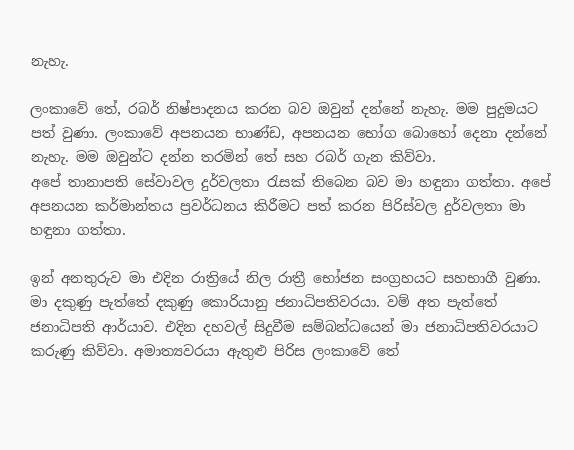නැහැ.

ලංකාවේ තේ, රබර් නිෂ්පාදනය කරන බව ඔවුන් දන්නේ නැහැ. මම පුදුමයට පත් වුණා. ලංකාවේ අපනයන භාණ්ඩ, අපනයන භෝග බොහෝ දෙනා දන්නේ නැහැ. මම ඔවුන්ට දන්න තරමින් තේ සහ රබර් ගැන කිව්වා.
අපේ තානාපති සේවාවල දුර්වලතා රැසක් තිබෙන බව මා හඳුනා ගත්තා. අපේ අපනයන කර්මාන්තය ප්‍රවර්ධනය කිරීමට පත් කරන පිරිස්වල දුර්වලතා මා හඳුනා ගත්තා.

ඉන් අනතුරුව මා එදින රාත්‍රියේ නිල රාත්‍රී භෝජන සංග්‍රහයට සහභාගී වුණා. මා දකුණු පැත්තේ දකුණු කොරියානු ජනාධිපතිවරයා. වම් අත පැත්තේ ජනාධිපති ආර්යාව. එදින දහවල් සිදුවීම සම්බන්ධයෙන් මා ජනාධිපතිවරයාට කරුණු කිව්වා. අමාත්‍යවරයා ඇතුළු පිරිස ලංකාවේ තේ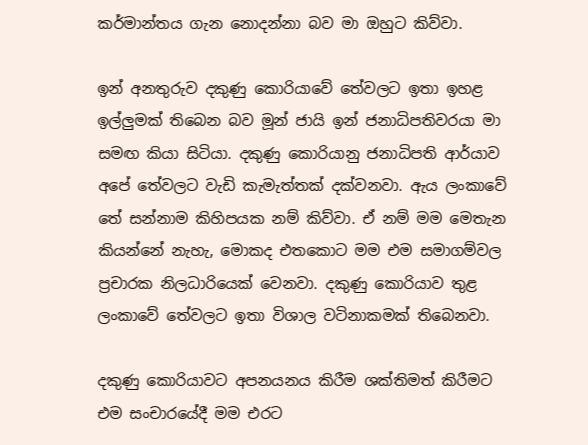කර්මාන්තය ගැන නොදන්නා බව මා ඔහුට කිව්වා.

ඉන් අනතුරුව දකුණු කොරියාවේ තේවලට ඉතා ඉහළ ඉල්ලුමක් තිබෙන බව මූන් ජායි ඉන් ජනාධිපතිවරයා මා සමඟ කියා සිටියා. දකුණු කොරියානු ජනාධිපති ආර්යාව අපේ තේවලට වැඩි කැමැත්තක් දක්වනවා. ඇය ලංකාවේ තේ සන්නාම කිහිපයක නම් කිව්වා. ඒ නම් මම මෙතැන කියන්නේ නැහැ, මොකද එතකොට මම එම සමාගම්වල ප්‍රචාරක නිලධාරියෙක් වෙනවා. දකුණු කොරියාව තුළ ලංකාවේ තේවලට ඉතා විශාල වටිනාකමක් තිබෙනවා.

දකුණු කොරියාවට අපනයනය කිරීම ශක්තිමත් කිරීමට එම සංචාරයේදී මම එරට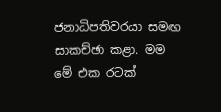ජනාධිපතිවරයා සමඟ සාකච්ඡා කළා. මම මේ එක රටක්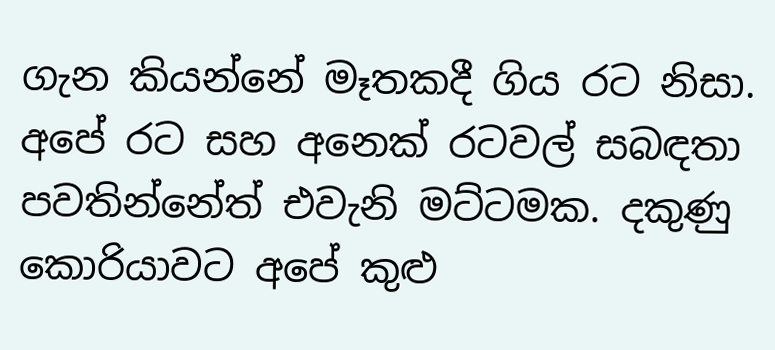ගැන කියන්නේ මෑතකදී ගිය රට නිසා. අපේ රට සහ අනෙක් රටවල් සබඳතා පවතින්නේත් එවැනි මට්ටමක. දකුණු කොරියාවට අපේ කුළු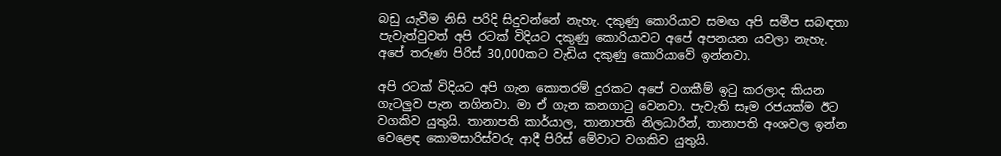බඩු යැවීම නිසි පරිදි සිදුවන්නේ නැහැ. දකුණු කොරියාව සමඟ අපි සමීප සබඳතා පැවැත්වුවත් අපි රටක් විදියට දකුණු කොරියාවට අපේ අපනයන යවලා නැහැ. අපේ තරුණ පිරිස් 30,000කට වැඩිය දකුණු කොරියාවේ ඉන්නවා.

අපි රටක් විදියට අපි ගැන කොතරම් දුරකට අපේ වගකීම් ඉටු කරලාද කියන ගැටලුව පැන නගිනවා. මා ඒ ගැන කනගාටු වෙනවා. පැවැති සෑම රජයක්ම ඊට වගකිව යුතුයි. තානාපති කාර්යාල, තානාපති නිලධාරීන්, තානාපති අංශවල ඉන්න වෙළෙඳ කොමසාරිස්වරු ආදී පිරිස් මේවාට වගකිව යුතුයි.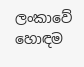ලංකාවේ හොඳම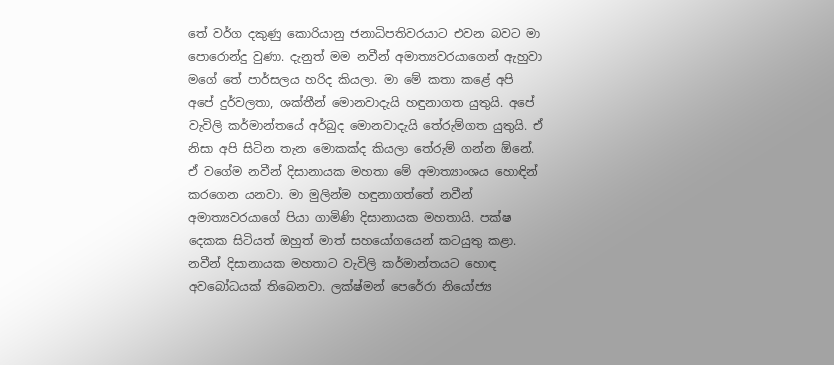තේ වර්ග දකුණු කොරියානු ජනාධිපතිවරයාට එවන බවට මා පොරොන්දු වුණා. දැනුත් මම නවීන් අමාත්‍යවරයාගෙන් ඇහුවා මගේ තේ පාර්සලය හරිද කියලා. මා මේ කතා කළේ අපි අපේ දුර්වලතා, ශක්තීන් මොනවාදැයි හඳුනාගත යුතුයි. අපේ වැවිලි කර්මාන්තයේ අර්බුද මොනවාදැයි තේරුම්ගත යුතුයි. ඒ නිසා අපි සිටින තැන මොකක්ද කියලා තේරුම් ගන්න ඕනේ. ඒ වගේම නවීන් දිසානායක මහතා මේ අමාත්‍යාංශය හොඳින් කරගෙන යනවා. මා මුලින්ම හඳුනාගත්තේ නවීන් අමාත්‍යවරයාගේ පියා ගාමිණි දිසානායක මහතායි. පක්ෂ දෙකක සිටියත් ඔහුත් මාත් සහයෝගයෙන් කටයුතු කළා. නවීන් දිසානායක මහතාට වැවිලි කර්මාන්තයට හොඳ අවබෝධයක් තිබෙනවා. ලක්ෂ්මන් පෙරේරා නියෝජ්‍ය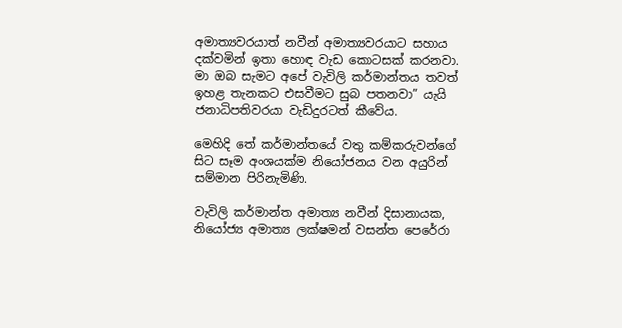අමාත්‍යවරයාත් නවීන් අමාත්‍යවරයාට සහාය දක්වමින් ඉතා හොඳ වැඩ කොටසක් කරනවා. මා ඔබ සැමට අපේ වැවිලි කර්මාන්තය තවත් ඉහළ තැනකට එසවීමට සුබ පතනවා” යැයි ජනාධිපතිවරයා වැඩිදුරටත් කීවේය.

මෙහිදි තේ කර්මාන්තයේ වතු කම්කරුවන්ගේ සිට සෑම අංශයක්ම නියෝජනය වන අයුරින් සම්මාන පිරිනැමිණි.

වැවිලි කර්මාන්ත අමාත්‍ය නවීන් දිසානායක, නියෝජ්‍ය අමාත්‍ය ලක්ෂමන් වසන්ත පෙරේරා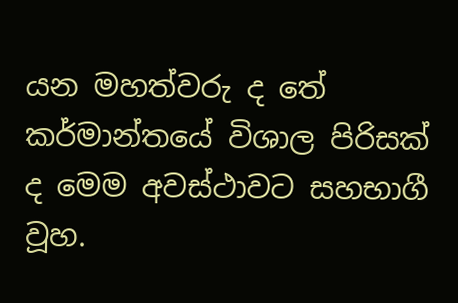යන මහත්වරු ද තේ කර්මාන්තයේ විශාල පිරිසක් ද මෙම අවස්ථාවට සහභාගී වූහ.